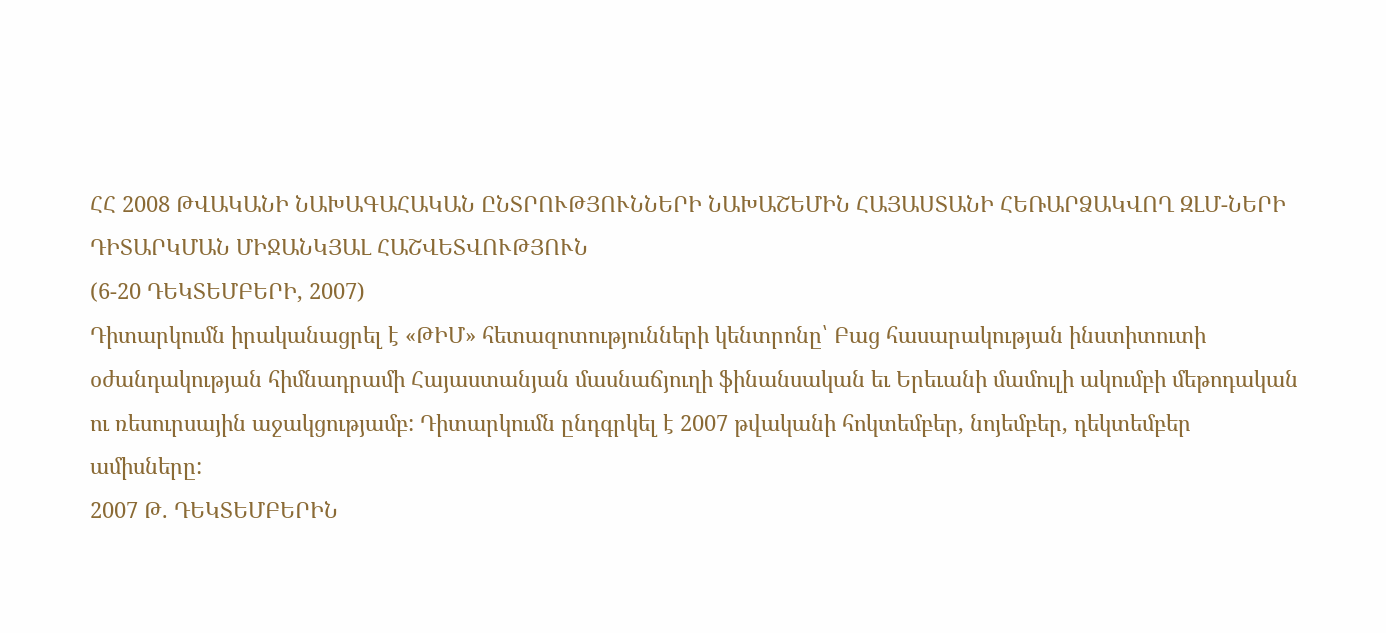ՀՀ 2008 ԹՎԱԿԱՆԻ ՆԱԽԱԳԱՀԱԿԱՆ ԸՆՏՐՈՒԹՅՈՒՆՆԵՐԻ ՆԱԽԱՇԵՄԻՆ ՀԱՅԱՍՏԱՆԻ ՀԵՌԱՐՁԱԿՎՈՂ ԶԼՄ-ՆԵՐԻ ԴԻՏԱՐԿՄԱՆ ՄԻՋԱՆԿՅԱԼ ՀԱՇՎԵՏՎՈՒԹՅՈՒՆ
(6-20 ԴԵԿՏԵՄԲԵՐԻ, 2007)
Դիտարկումն իրականացրել է «ԹԻՄ» հետազոտությունների կենտրոնը՝ Բաց հասարակության ինստիտուտի օժանդակության հիմնադրամի Հայաստանյան մասնաճյուղի ֆինանսական եւ Երեւանի մամուլի ակումբի մեթոդական ու ռեսուրսային աջակցությամբ: Դիտարկումն ընդգրկել է 2007 թվականի հոկտեմբեր, նոյեմբեր, դեկտեմբեր ամիսները:
2007 Թ. ԴԵԿՏԵՄԲԵՐԻՆ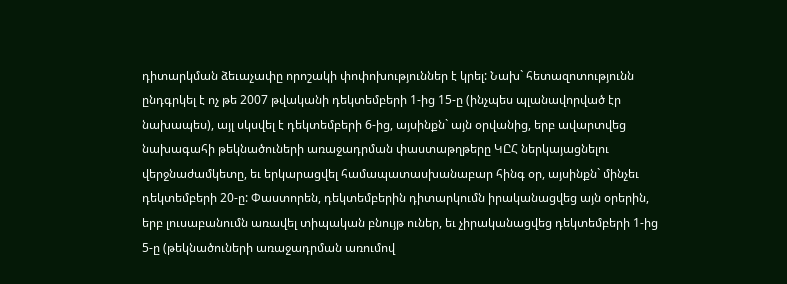դիտարկման ձեւաչափը որոշակի փոփոխություններ է կրել: Նախ` հետազոտությունն ընդգրկել է ոչ թե 2007 թվականի դեկտեմբերի 1-ից 15-ը (ինչպես պլանավորված էր նախապես), այլ սկսվել է դեկտեմբերի 6-ից, այսինքն` այն օրվանից, երբ ավարտվեց նախագահի թեկնածուների առաջադրման փաստաթղթերը ԿԸՀ ներկայացնելու վերջնաժամկետը, եւ երկարացվել համապատասխանաբար հինգ օր, այսինքն` մինչեւ դեկտեմբերի 20-ը: Փաստորեն, դեկտեմբերին դիտարկումն իրականացվեց այն օրերին, երբ լուսաբանումն առավել տիպական բնույթ ուներ, եւ չիրականացվեց դեկտեմբերի 1-ից 5-ը (թեկնածուների առաջադրման առումով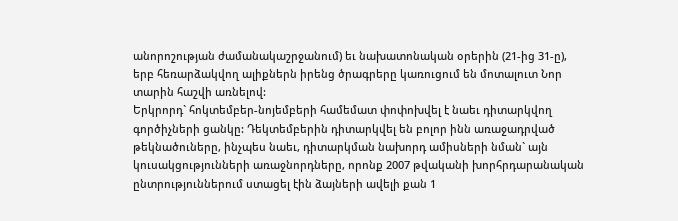անորոշության ժամանակաշրջանում) եւ նախատոնական օրերին (21-ից 31-ը), երբ հեռարձակվող ալիքներն իրենց ծրագրերը կառուցում են մոտալուտ Նոր տարին հաշվի առնելով:
Երկրորդ` հոկտեմբեր-նոյեմբերի համեմատ փոփոխվել է նաեւ դիտարկվող գործիչների ցանկը: Դեկտեմբերին դիտարկվել են բոլոր ինն առաջադրված թեկնածուները, ինչպես նաեւ, դիտարկման նախորդ ամիսների նման` այն կուսակցությունների առաջնորդները, որոնք 2007 թվականի խորհրդարանական ընտրություններում ստացել էին ձայների ավելի քան 1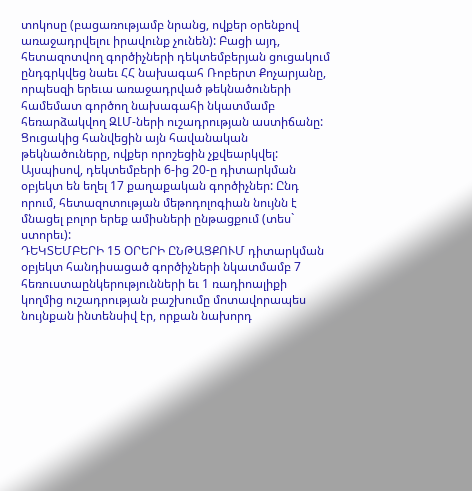տոկոսը (բացառությամբ նրանց, ովքեր օրենքով առաջադրվելու իրավունք չունեն): Բացի այդ, հետազոտվող գործիչների դեկտեմբերյան ցուցակում ընդգրկվեց նաեւ ՀՀ նախագահ Ռոբերտ Քոչարյանը, որպեսզի երեւա առաջադրված թեկնածուների համեմատ գործող նախագահի նկատմամբ հեռարձակվող ԶԼՄ-ների ուշադրության աստիճանը: Ցուցակից հանվեցին այն հավանական թեկնածուները, ովքեր որոշեցին չքվեարկվել:
Այսպիսով, դեկտեմբերի 6-ից 20-ը դիտարկման օբյեկտ են եղել 17 քաղաքական գործիչներ: Ընդ որում, հետազոտության մեթոդոլոգիան նույնն է մնացել բոլոր երեք ամիսների ընթացքում (տես` ստորեւ):
ԴԵԿՏԵՄԲԵՐԻ 15 ՕՐԵՐԻ ԸՆԹԱՑՔՈՒՄ դիտարկման օբյեկտ հանդիսացած գործիչների նկատմամբ 7 հեռուստաընկերությունների եւ 1 ռադիոալիքի կողմից ուշադրության բաշխումը մոտավորապես նույնքան ինտենսիվ էր, որքան նախորդ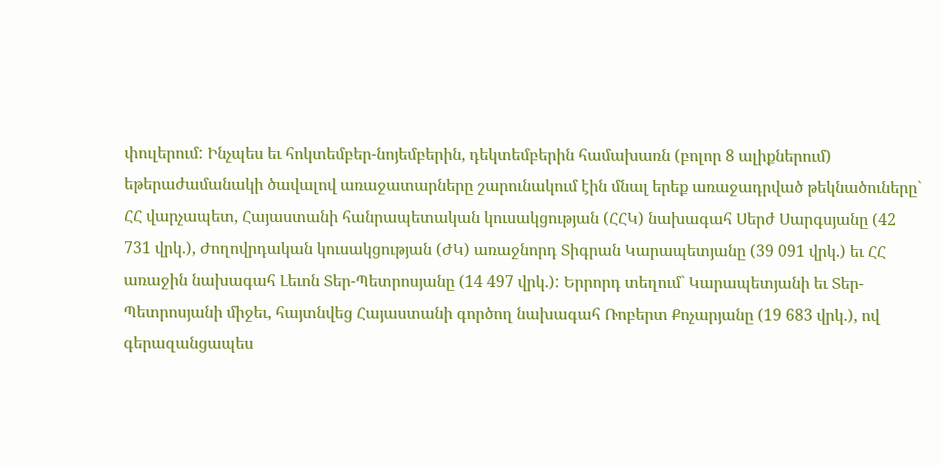փուլերում: Ինչպես եւ հոկտեմբեր-նոյեմբերին, դեկտեմբերին համախառն (բոլոր 8 ալիքներում) եթերաժամանակի ծավալով առաջատարները շարունակում էին մնալ երեք առաջադրված թեկնածուները` ՀՀ վարչապետ, Հայաստանի հանրապետական կուսակցության (ՀՀԿ) նախագահ Սերժ Սարգսյանը (42 731 վրկ.), Ժողովրդական կուսակցության (ԺԿ) առաջնորդ Տիգրան Կարապետյանը (39 091 վրկ.) եւ ՀՀ առաջին նախագահ Լեւոն Տեր-Պետրոսյանը (14 497 վրկ.): Երրորդ տեղում` Կարապետյանի եւ Տեր-Պետրոսյանի միջեւ, հայտնվեց Հայաստանի գործող նախագահ Ռոբերտ Քոչարյանը (19 683 վրկ.), ով գերազանցապես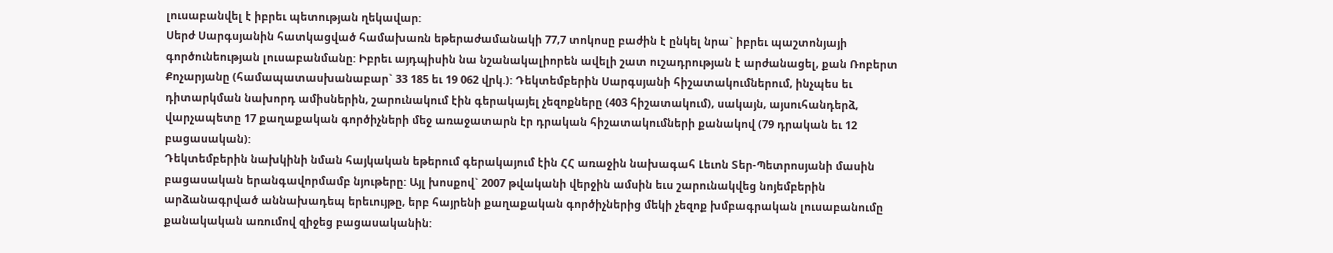լուսաբանվել է իբրեւ պետության ղեկավար:
Սերժ Սարգսյանին հատկացված համախառն եթերաժամանակի 77,7 տոկոսը բաժին է ընկել նրա` իբրեւ պաշտոնյայի գործունեության լուսաբանմանը: Իբրեւ այդպիսին նա նշանակալիորեն ավելի շատ ուշադրության է արժանացել, քան Ռոբերտ Քոչարյանը (համապատասխանաբար` 33 185 եւ 19 062 վրկ.): Դեկտեմբերին Սարգսյանի հիշատակումներում, ինչպես եւ դիտարկման նախորդ ամիսներին, շարունակում էին գերակայել չեզոքները (403 հիշատակում), սակայն, այսուհանդերձ, վարչապետը 17 քաղաքական գործիչների մեջ առաջատարն էր դրական հիշատակումների քանակով (79 դրական եւ 12 բացասական):
Դեկտեմբերին նախկինի նման հայկական եթերում գերակայում էին ՀՀ առաջին նախագահ Լեւոն Տեր-Պետրոսյանի մասին բացասական երանգավորմամբ նյութերը: Այլ խոսքով` 2007 թվականի վերջին ամսին եւս շարունակվեց նոյեմբերին արձանագրված աննախադեպ երեւույթը, երբ հայրենի քաղաքական գործիչներից մեկի չեզոք խմբագրական լուսաբանումը քանակական առումով զիջեց բացասականին: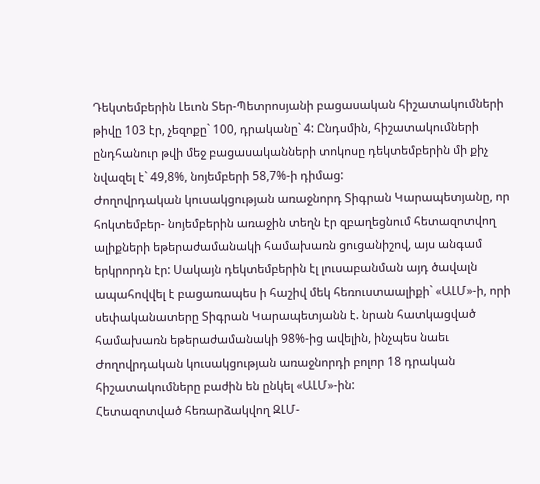Դեկտեմբերին Լեւոն Տեր-Պետրոսյանի բացասական հիշատակումների թիվը 103 էր, չեզոքը` 100, դրականը` 4: Ընդսմին, հիշատակումների ընդհանուր թվի մեջ բացասականների տոկոսը դեկտեմբերին մի քիչ նվազել է` 49,8%, նոյեմբերի 58,7%-ի դիմաց:
Ժողովրդական կուսակցության առաջնորդ Տիգրան Կարապետյանը, որ հոկտեմբեր- նոյեմբերին առաջին տեղն էր զբաղեցնում հետազոտվող ալիքների եթերաժամանակի համախառն ցուցանիշով, այս անգամ երկրորդն էր: Սակայն դեկտեմբերին էլ լուսաբանման այդ ծավալն ապահովվել է բացառապես ի հաշիվ մեկ հեռուստաալիքի` «ԱԼՄ»-ի, որի սեփականատերը Տիգրան Կարապետյանն է. նրան հատկացված համախառն եթերաժամանակի 98%-ից ավելին, ինչպես նաեւ Ժողովրդական կուսակցության առաջնորդի բոլոր 18 դրական հիշատակումները բաժին են ընկել «ԱԼՄ»-ին:
Հետազոտված հեռարձակվող ԶԼՄ-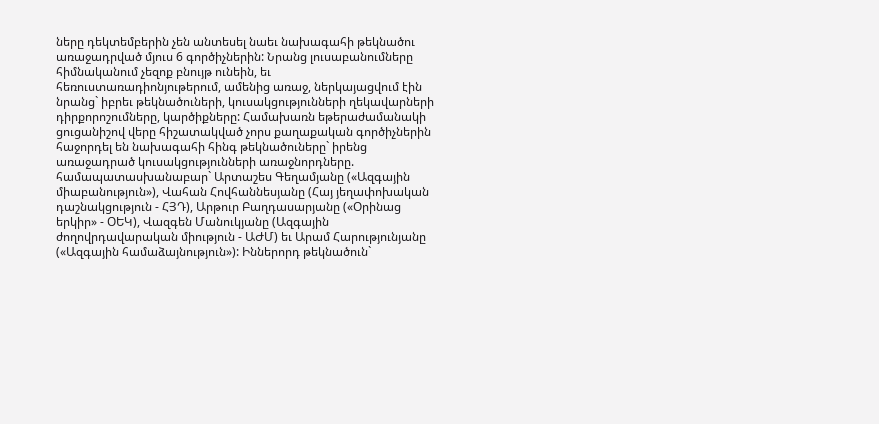ները դեկտեմբերին չեն անտեսել նաեւ նախագահի թեկնածու առաջադրված մյուս 6 գործիչներին: Նրանց լուսաբանումները հիմնականում չեզոք բնույթ ունեին, եւ հեռուստառադիոնյութերում, ամենից առաջ, ներկայացվում էին նրանց` իբրեւ թեկնածուների, կուսակցությունների ղեկավարների դիրքորոշումները, կարծիքները: Համախառն եթերաժամանակի ցուցանիշով վերը հիշատակված չորս քաղաքական գործիչներին հաջորդել են նախագահի հինգ թեկնածուները` իրենց առաջադրած կուսակցությունների առաջնորդները. համապատասխանաբար` Արտաշես Գեղամյանը («Ազգային միաբանություն»), Վահան Հովհաննեսյանը (Հայ յեղափոխական դաշնակցություն - ՀՅԴ), Արթուր Բաղդասարյանը («Օրինաց երկիր» - ՕԵԿ), Վազգեն Մանուկյանը (Ազգային ժողովրդավարական միություն - ԱԺՄ) եւ Արամ Հարությունյանը («Ազգային համաձայնություն»): Իններորդ թեկնածուն`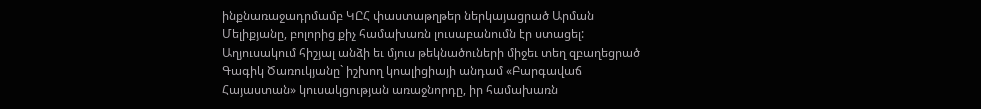ինքնառաջադրմամբ ԿԸՀ փաստաթղթեր ներկայացրած Արման Մելիքյանը, բոլորից քիչ համախառն լուսաբանումն էր ստացել: Աղյուսակում հիշյալ անձի եւ մյուս թեկնածուների միջեւ տեղ զբաղեցրած Գագիկ Ծառուկյանը` իշխող կոալիցիայի անդամ «Բարգավաճ Հայաստան» կուսակցության առաջնորդը, իր համախառն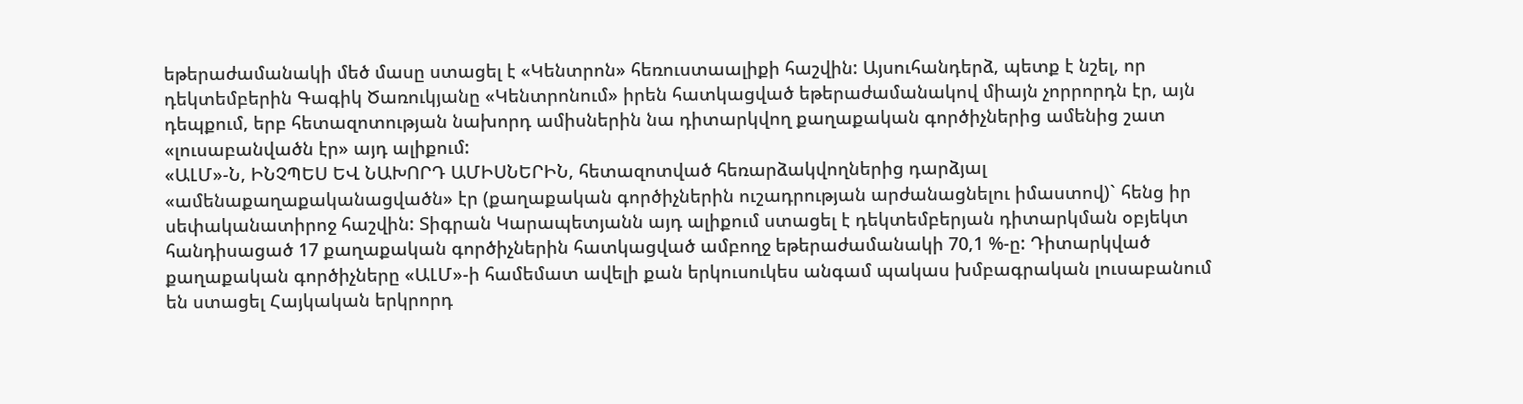եթերաժամանակի մեծ մասը ստացել է «Կենտրոն» հեռուստաալիքի հաշվին: Այսուհանդերձ, պետք է նշել, որ դեկտեմբերին Գագիկ Ծառուկյանը «Կենտրոնում» իրեն հատկացված եթերաժամանակով միայն չորրորդն էր, այն դեպքում, երբ հետազոտության նախորդ ամիսներին նա դիտարկվող քաղաքական գործիչներից ամենից շատ «լուսաբանվածն էր» այդ ալիքում:
«ԱԼՄ»-Ն, ԻՆՉՊԵՍ ԵՎ ՆԱԽՈՐԴ ԱՄԻՍՆԵՐԻՆ, հետազոտված հեռարձակվողներից դարձյալ «ամենաքաղաքականացվածն» էր (քաղաքական գործիչներին ուշադրության արժանացնելու իմաստով)` հենց իր սեփականատիրոջ հաշվին: Տիգրան Կարապետյանն այդ ալիքում ստացել է դեկտեմբերյան դիտարկման օբյեկտ հանդիսացած 17 քաղաքական գործիչներին հատկացված ամբողջ եթերաժամանակի 70,1 %-ը: Դիտարկված քաղաքական գործիչները «ԱԼՄ»-ի համեմատ ավելի քան երկուսուկես անգամ պակաս խմբագրական լուսաբանում են ստացել Հայկական երկրորդ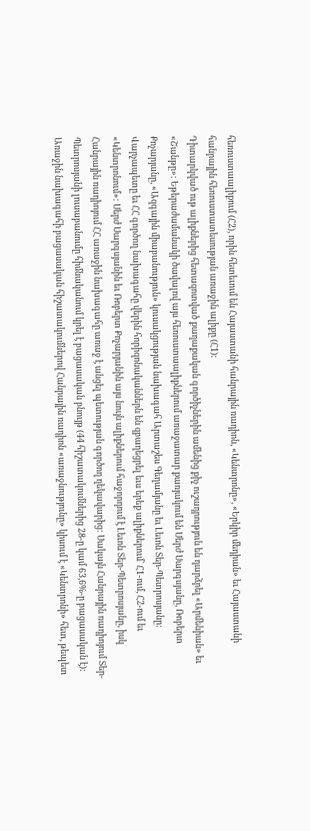հեռուստաալիքում (Հ2), որին հետեւում են Հայաստանի հանրային ռադիոն, «Կենտրոնը», «Երկիր մեդիան» եւ Հայաստանի հանրային հեռուստատեսության առաջին ալիքը (Հ1):
Դիտարկված ութ ալիքներից հետազոտված քաղաքական գործիչներին ամենից քիչ ուշադրություն են դարձրել «Արմենիան» եւ «Շանթը»: Եթերաժամանակի ծավալով այս հեռուստաալիքներում առաջատար քառյակում են Սերժ Սարգսյանը, Ռոբերտ Քոչարյանը, «Ազգային միաբանություն» կուսակցության նախագահ Արտաշես Գեղամյանը եւ Լեւոն Տեր-Պետրոսյանը: Վարչապետը եւ ՀՀ գործող նախագահը վերին հորիզոնականներն են զբաղեցրել եւս երեք ալիքներում` Հ1-ում, Հ2-ում եւ «Կենտրոնում»: Սերժ Սարգսյանին եւ Ռոբերտ Քոչարյանին այս նույն ալիքներում հաջորդում է Լեւոն Տեր-Պետրոսյանը, իսկ Հանրային ռադիոյում ՀՀ առաջին նախագահը առաջ է անցել պետության գործող ղեկավարից: Սակայն Հանրային ռադիոյում Տեր-Պետրոսյանի լուսաբանումը հիմնականում կրել է բացասական բնույթ (44 հիշատակումներից 28-ը կամ 63,6%-ը բացասական է): Առաջին նախագահի բացասական հիշատակումներով Հանրային ռադիոն «առաջնությունը» կիսում է «Կենտրոնի» հետ, թեպետ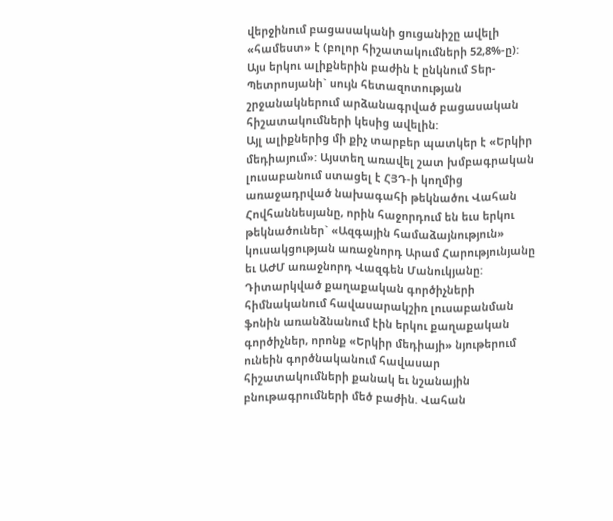վերջինում բացասականի ցուցանիշը ավելի «համեստ» է (բոլոր հիշատակումների 52,8%-ը): Այս երկու ալիքներին բաժին է ընկնում Տեր-Պետրոսյանի` սույն հետազոտության շրջանակներում արձանագրված բացասական հիշատակումների կեսից ավելին:
Այլ ալիքներից մի քիչ տարբեր պատկեր է «Երկիր մեդիայում»: Այստեղ առավել շատ խմբագրական լուսաբանում ստացել է ՀՅԴ-ի կողմից առաջադրված նախագահի թեկնածու Վահան Հովհաննեսյանը, որին հաջորդում են եւս երկու թեկնածուներ` «Ազգային համաձայնություն» կուսակցության առաջնորդ Արամ Հարությունյանը եւ ԱԺՄ առաջնորդ Վազգեն Մանուկյանը: Դիտարկված քաղաքական գործիչների հիմնականում հավասարակշիռ լուսաբանման ֆոնին առանձնանում էին երկու քաղաքական գործիչներ, որոնք «Երկիր մեդիայի» նյութերում ունեին գործնականում հավասար հիշատակումների քանակ եւ նշանային բնութագրումների մեծ բաժին. Վահան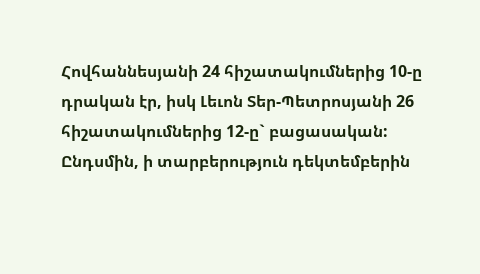Հովհաննեսյանի 24 հիշատակումներից 10-ը դրական էր, իսկ Լեւոն Տեր-Պետրոսյանի 26 հիշատակումներից 12-ը` բացասական: Ընդսմին, ի տարբերություն դեկտեմբերին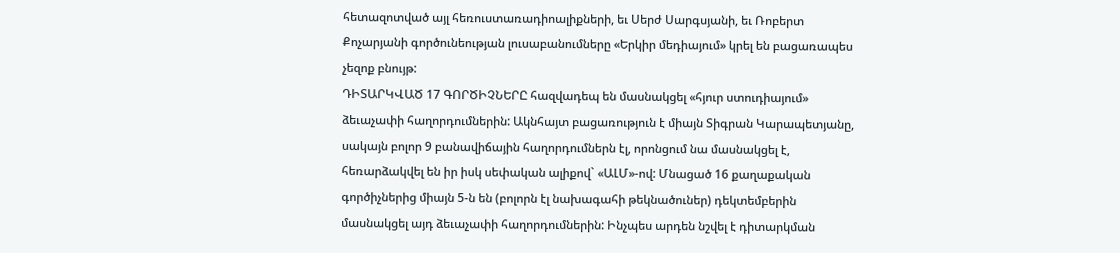հետազոտված այլ հեռուստառադիոալիքների, եւ Սերժ Սարգսյանի, եւ Ռոբերտ Քոչարյանի գործունեության լուսաբանումները «Երկիր մեդիայում» կրել են բացառապես չեզոք բնույթ:
ԴԻՏԱՐԿՎԱԾ 17 ԳՈՐԾԻՉՆԵՐԸ հազվադեպ են մասնակցել «հյուր ստուդիայում» ձեւաչափի հաղորդումներին: Ակնհայտ բացառություն է միայն Տիգրան Կարապետյանը, սակայն բոլոր 9 բանավիճային հաղորդումներն էլ, որոնցում նա մասնակցել է, հեռարձակվել են իր իսկ սեփական ալիքով` «ԱԼՄ»-ով: Մնացած 16 քաղաքական գործիչներից միայն 5-ն են (բոլորն էլ նախագահի թեկնածուներ) դեկտեմբերին մասնակցել այդ ձեւաչափի հաղորդումներին: Ինչպես արդեն նշվել է դիտարկման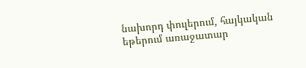նախորդ փուլերում, հայկական եթերում առաջատար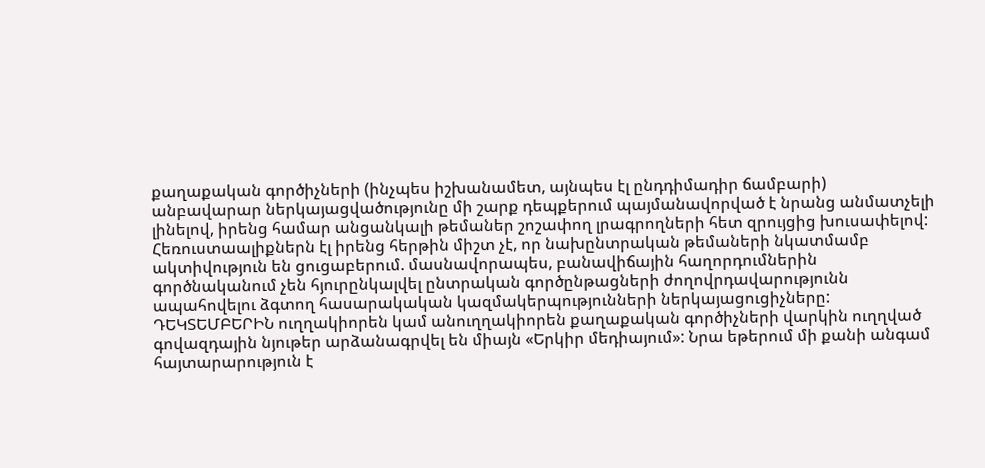քաղաքական գործիչների (ինչպես իշխանամետ, այնպես էլ ընդդիմադիր ճամբարի) անբավարար ներկայացվածությունը մի շարք դեպքերում պայմանավորված է նրանց անմատչելի լինելով, իրենց համար անցանկալի թեմաներ շոշափող լրագրողների հետ զրույցից խուսափելով: Հեռուստաալիքներն էլ իրենց հերթին միշտ չէ, որ նախընտրական թեմաների նկատմամբ ակտիվություն են ցուցաբերում. մասնավորապես, բանավիճային հաղորդումներին գործնականում չեն հյուրընկալվել ընտրական գործընթացների ժողովրդավարությունն ապահովելու ձգտող հասարակական կազմակերպությունների ներկայացուցիչները:
ԴԵԿՏԵՄԲԵՐԻՆ ուղղակիորեն կամ անուղղակիորեն քաղաքական գործիչների վարկին ուղղված գովազդային նյութեր արձանագրվել են միայն «Երկիր մեդիայում»: Նրա եթերում մի քանի անգամ հայտարարություն է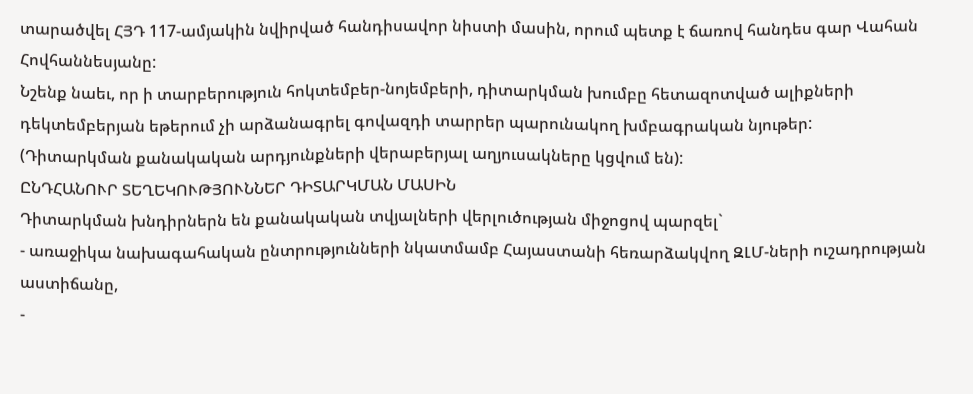տարածվել ՀՅԴ 117-ամյակին նվիրված հանդիսավոր նիստի մասին, որում պետք է ճառով հանդես գար Վահան Հովհաննեսյանը:
Նշենք նաեւ, որ ի տարբերություն հոկտեմբեր-նոյեմբերի, դիտարկման խումբը հետազոտված ալիքների դեկտեմբերյան եթերում չի արձանագրել գովազդի տարրեր պարունակող խմբագրական նյութեր:
(Դիտարկման քանակական արդյունքների վերաբերյալ աղյուսակները կցվում են):
ԸՆԴՀԱՆՈՒՐ ՏԵՂԵԿՈՒԹՅՈՒՆՆԵՐ ԴԻՏԱՐԿՄԱՆ ՄԱՍԻՆ
Դիտարկման խնդիրներն են քանակական տվյալների վերլուծության միջոցով պարզել`
- առաջիկա նախագահական ընտրությունների նկատմամբ Հայաստանի հեռարձակվող ԶԼՄ-ների ուշադրության աստիճանը,
-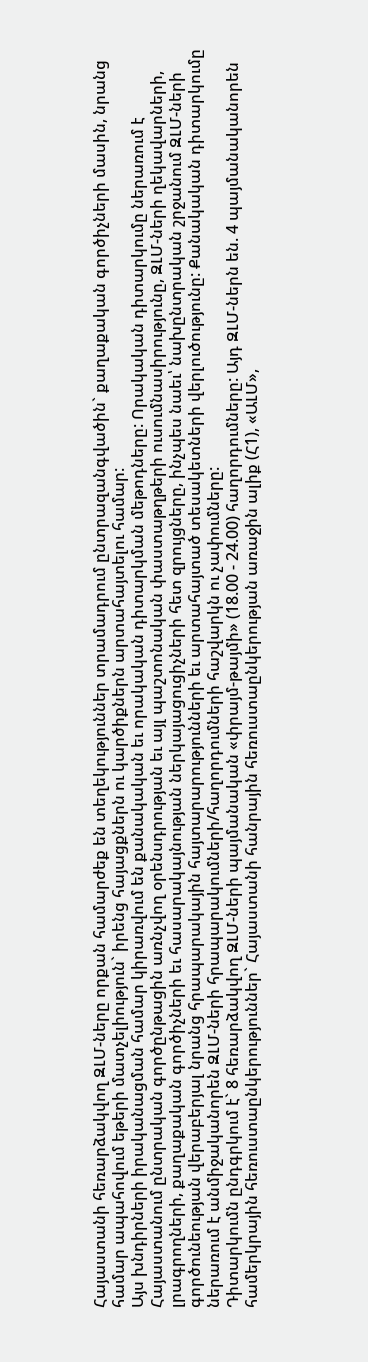Հայաստանի հեռարձակվող ԶԼՄ-ները որքան համարժեք են տեղեկություններ տրամադրում ընտրազանգվածին` քաղաքական գործիչների մասին, նրանց համար ապահովում եթերի մատչելիություն` իրենց հայացքներն ու կարծիքներն արտահայտելու համար:
Այս խնդիրների իրականացման համար կիրառվում են քանակական եւ որակական դիտարկման մեթոդները: Որակական դիտարկումը ներառում է Հայաստանում ընտրական գործընթացին առնչվող օրենսդրության եւ այլ պաշտոնական փաստաթղթերի ուսումնասիրությունը, ԶԼՄ-ների ղեկավարների, լրագրողների, քաղաքական գործիչների եւ հասարակայնության ներկայացուցիչների հետ զրույցները, ինչպես նաեւ՝ նախընտրական շրջանում ԶԼՄ-ների գործունեության վերաբերյալ նրանց հրապարակային հայտարարությունների եւ արտահայտած տեսակետների վերլուծությունը: Քանակական դիտարկումը ներառում է անմիջականորեն ԶԼՄ-ների հրապարակումների/հաղորդումների հաշվարկն ու չափումները:
Դիտարկումն ընդգրկում է` 8 հեռարձակվող ԶԼՄ-ների պայմանական «փրայմ-թայմի» (18.00 - 24.00) հաղորդումները: Այդ ԶԼՄ-ներն են. 4 պայմանականորեն համերկրային հեռուստաընկերություններ` Հայաստանի հանրային հեռուստաընկերության առաջին ալիք (Հ1), «ԱԼՄ»,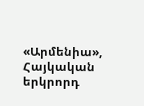«Արմենիա», Հայկական երկրորդ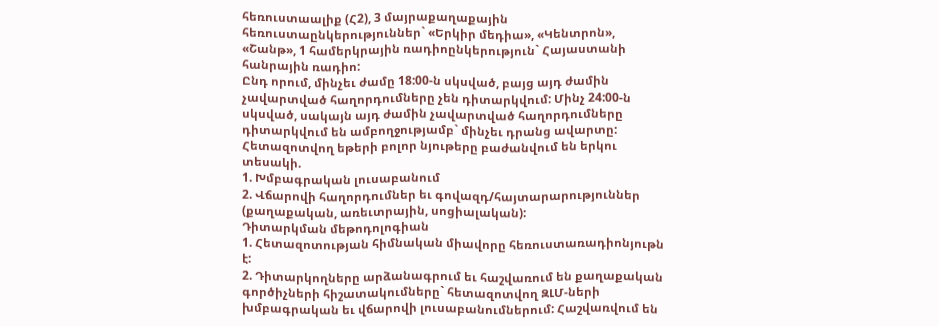հեռուստաալիք (Հ2), 3 մայրաքաղաքային հեռուստաընկերություններ` «Երկիր մեդիա», «Կենտրոն», «Շանթ», 1 համերկրային ռադիոընկերություն` Հայաստանի հանրային ռադիո:
Ընդ որում, մինչեւ ժամը 18:00-ն սկսված, բայց այդ ժամին չավարտված հաղորդումները չեն դիտարկվում: Մինչ 24:00-ն սկսված, սակայն այդ ժամին չավարտված հաղորդումները դիտարկվում են ամբողջությամբ` մինչեւ դրանց ավարտը:
Հետազոտվող եթերի բոլոր նյութերը բաժանվում են երկու տեսակի.
1. Խմբագրական լուսաբանում
2. Վճարովի հաղորդումներ եւ գովազդ/հայտարարություններ (քաղաքական, առեւտրային, սոցիալական):
Դիտարկման մեթոդոլոգիան
1. Հետազոտության հիմնական միավորը հեռուստառադիոնյութն է:
2. Դիտարկողները արձանագրում եւ հաշվառում են քաղաքական գործիչների հիշատակումները` հետազոտվող ԶԼՄ-ների խմբագրական եւ վճարովի լուսաբանումներում: Հաշվառվում են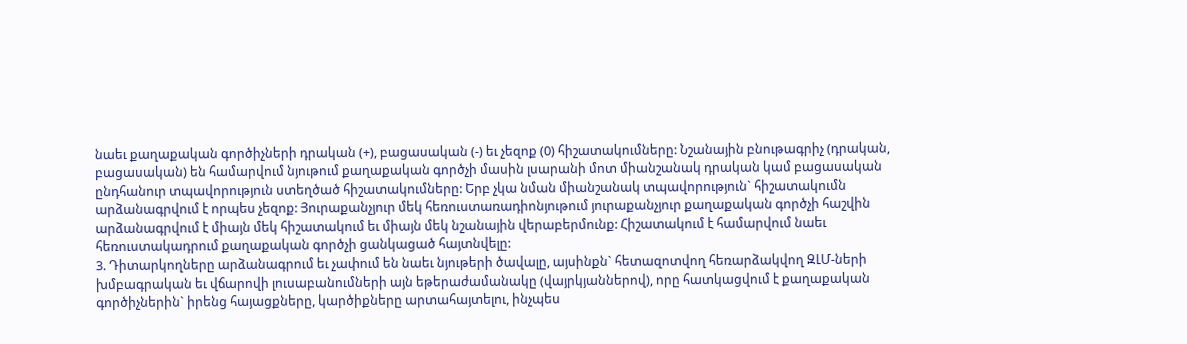նաեւ քաղաքական գործիչների դրական (+), բացասական (-) եւ չեզոք (0) հիշատակումները: Նշանային բնութագրիչ (դրական, բացասական) են համարվում նյութում քաղաքական գործչի մասին լսարանի մոտ միանշանակ դրական կամ բացասական ընդհանուր տպավորություն ստեղծած հիշատակումները: Երբ չկա նման միանշանակ տպավորություն` հիշատակումն արձանագրվում է որպես չեզոք: Յուրաքանչյուր մեկ հեռուստառադիոնյութում յուրաքանչյուր քաղաքական գործչի հաշվին արձանագրվում է միայն մեկ հիշատակում եւ միայն մեկ նշանային վերաբերմունք: Հիշատակում է համարվում նաեւ հեռուստակադրում քաղաքական գործչի ցանկացած հայտնվելը:
3. Դիտարկողները արձանագրում եւ չափում են նաեւ նյութերի ծավալը, այսինքն` հետազոտվող հեռարձակվող ԶԼՄ-ների խմբագրական եւ վճարովի լուսաբանումների այն եթերաժամանակը (վայրկյաններով), որը հատկացվում է քաղաքական գործիչներին` իրենց հայացքները, կարծիքները արտահայտելու, ինչպես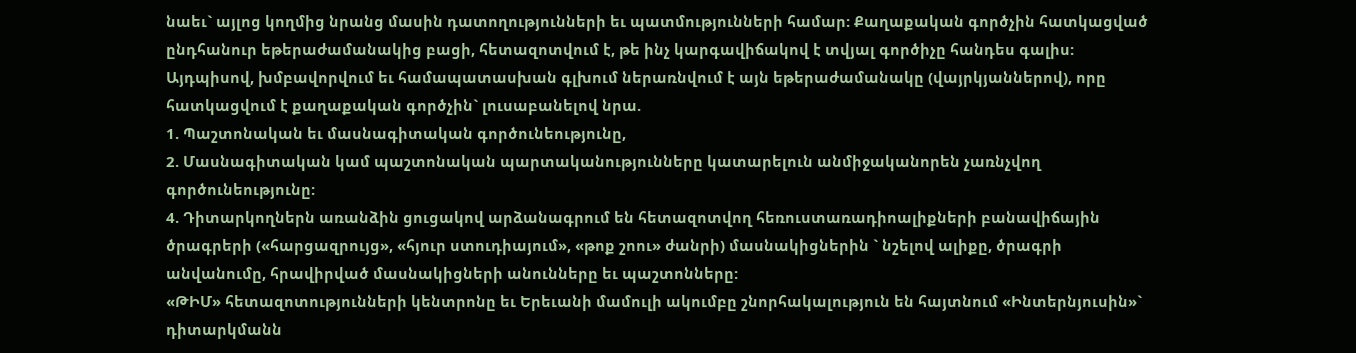նաեւ` այլոց կողմից նրանց մասին դատողությունների եւ պատմությունների համար: Քաղաքական գործչին հատկացված ընդհանուր եթերաժամանակից բացի, հետազոտվում է, թե ինչ կարգավիճակով է տվյալ գործիչը հանդես գալիս: Այդպիսով, խմբավորվում եւ համապատասխան գլխում ներառնվում է այն եթերաժամանակը (վայրկյաններով), որը հատկացվում է քաղաքական գործչին` լուսաբանելով նրա.
1. Պաշտոնական եւ մասնագիտական գործունեությունը,
2. Մասնագիտական կամ պաշտոնական պարտականությունները կատարելուն անմիջականորեն չառնչվող գործունեությունը:
4. Դիտարկողներն առանձին ցուցակով արձանագրում են հետազոտվող հեռուստառադիոալիքների բանավիճային ծրագրերի («հարցազրույց», «հյուր ստուդիայում», «թոք շոու» ժանրի) մասնակիցներին ` նշելով ալիքը, ծրագրի անվանումը, հրավիրված մասնակիցների անունները եւ պաշտոնները:
«ԹԻՄ» հետազոտությունների կենտրոնը եւ Երեւանի մամուլի ակումբը շնորհակալություն են հայտնում «Ինտերնյուսին»` դիտարկմանն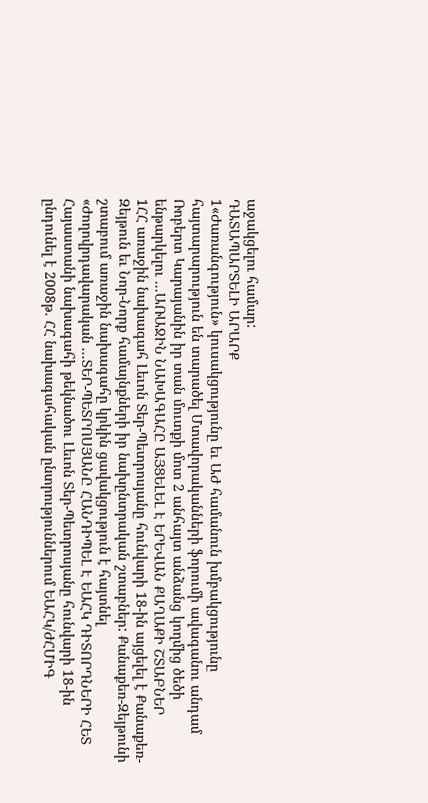աջակցելու համար:
ԴԱՏԱՊԱՐՏԵԼԻ ԱՐԱՐՔ
1«Ժառանգություն» կուսակցությունը եւ ԱԺ համանուն խմբակցությունը հայտարարություն են տարածել Մտավորականների ֆորումի ավագանու անդամ Ռոբերտ Կարայանին իր տան մուտքի մոտ 2 անհայտ անձանց կողմից ծեծի ենթարկելու ...ԱՌԱՋԻՆ ՆԱԽԱԳԱՀԸ ԱՅՑԵԼԵԼ Է ԵՐԵՎԱՆ ՔԱՂԱՔԻ ՇՏԱԲՆԵՐ
1ՀՀ առաջին նախագահ Լեւոն Տեր-Պետրոսյանը հունվարի 18-ին այցելել է Քանաքեռ-Զեյթուն եւ Նոր-Նորք համայնքների իր նախընտրական շտաբներ: Քանաքեռ-Զեյթունի շտաբում առաջին նախագահը կրկին ցավակցություն է հայտնել «Ժողովրդավարական ...ՏԵՐ-ՊԵՏՐՈՍՅԱՆԸ ՀԱՆԴԻՊԵԼ Է ԵԱՀԿ ԴԻՏՈՐԴՆԵՐԻ ՀԵՏ
Հայաստանի նախագահի թեկնածու Լեւոն Տեր-Պետրոսյանը հունվարի 18-ին ընդունել է 2008թ. ՀՀ նախագահական ընտրություններում ԵԱՀԿ/ԺՀՄԻԳ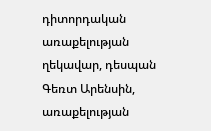դիտորդական առաքելության ղեկավար, դեսպան Գեռտ Արենսին, առաքելության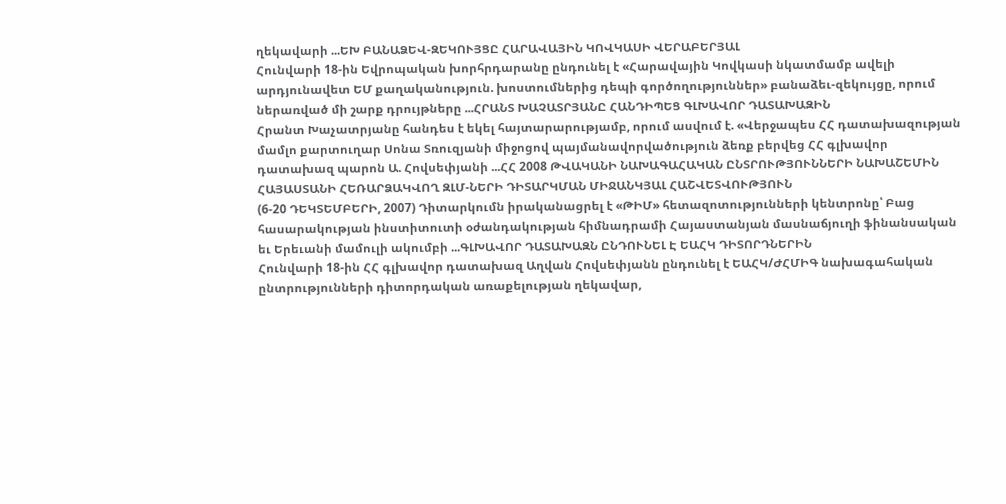ղեկավարի ...ԵԽ ԲԱՆԱՁԵՎ-ԶԵԿՈՒՅՑԸ ՀԱՐԱՎԱՅԻՆ ԿՈՎԿԱՍԻ ՎԵՐԱԲԵՐՅԱԼ
Հունվարի 18-ին Եվրոպական խորհրդարանը ընդունել է «Հարավային Կովկասի նկատմամբ ավելի արդյունավետ ԵՄ քաղականություն. խոստումներից դեպի գործողություններ» բանաձեւ-զեկույցը, որում ներառված մի շարք դրույթները ...ՀՐԱՆՏ ԽԱՉԱՏՐՅԱՆԸ ՀԱՆԴԻՊԵՑ ԳԼԽԱՎՈՐ ԴԱՏԱԽԱԶԻՆ
Հրանտ Խաչատրյանը հանդես է եկել հայտարարությամբ, որում ասվում է. «Վերջապես ՀՀ դատախազության մամլո քարտուղար Սոնա Տռուզյանի միջոցով պայմանավորվածություն ձեռք բերվեց ՀՀ գլխավոր դատախազ պարոն Ա. Հովսեփյանի ...ՀՀ 2008 ԹՎԱԿԱՆԻ ՆԱԽԱԳԱՀԱԿԱՆ ԸՆՏՐՈՒԹՅՈՒՆՆԵՐԻ ՆԱԽԱՇԵՄԻՆ ՀԱՅԱՍՏԱՆԻ ՀԵՌԱՐՁԱԿՎՈՂ ԶԼՄ-ՆԵՐԻ ԴԻՏԱՐԿՄԱՆ ՄԻՋԱՆԿՅԱԼ ՀԱՇՎԵՏՎՈՒԹՅՈՒՆ
(6-20 ԴԵԿՏԵՄԲԵՐԻ, 2007) Դիտարկումն իրականացրել է «ԹԻՄ» հետազոտությունների կենտրոնը՝ Բաց հասարակության ինստիտուտի օժանդակության հիմնադրամի Հայաստանյան մասնաճյուղի ֆինանսական եւ Երեւանի մամուլի ակումբի ...ԳԼԽԱՎՈՐ ԴԱՏԱԽԱԶՆ ԸՆԴՈՒՆԵԼ Է ԵԱՀԿ ԴԻՏՈՐԴՆԵՐԻՆ
Հունվարի 18-ին ՀՀ գլխավոր դատախազ Աղվան Հովսեփյանն ընդունել է ԵԱՀԿ/ԺՀՄԻԳ նախագահական ընտրությունների դիտորդական առաքելության ղեկավար,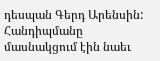դեսպան Գերդ Արենսին: Հանդիպմանը մասնակցում էին նաեւ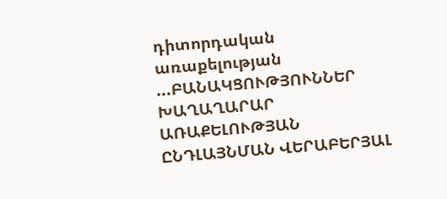դիտորդական առաքելության ...ԲԱՆԱԿՑՈՒԹՅՈՒՆՆԵՐ ԽԱՂԱՂԱՐԱՐ ԱՌԱՔԵԼՈՒԹՅԱՆ ԸՆԴԼԱՅՆՄԱՆ ՎԵՐԱԲԵՐՅԱԼ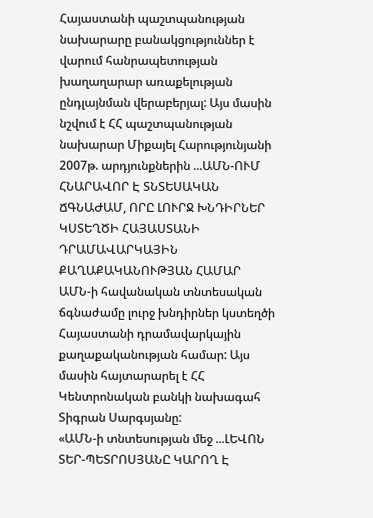Հայաստանի պաշտպանության նախարարը բանակցություններ է վարում հանրապետության խաղաղարար առաքելության ընդլայնման վերաբերյալ: Այս մասին նշվում է ՀՀ պաշտպանության նախարար Միքայել Հարությունյանի 2007թ. արդյունքներին ...ԱՄՆ-ՈՒՄ ՀՆԱՐԱՎՈՐ Է ՏՆՏԵՍԱԿԱՆ ՃԳՆԱԺԱՄ, ՈՐԸ ԼՈՒՐՋ ԽՆԴԻՐՆԵՐ ԿՍՏԵՂԾԻ ՀԱՅԱՍՏԱՆԻ ԴՐԱՄԱՎԱՐԿԱՅԻՆ ՔԱՂԱՔԱԿԱՆՈՒԹՅԱՆ ՀԱՄԱՐ
ԱՄՆ-ի հավանական տնտեսական ճգնաժամը լուրջ խնդիրներ կստեղծի Հայաստանի դրամավարկային քաղաքականության համար: Այս մասին հայտարարել է ՀՀ Կենտրոնական բանկի նախագահ Տիգրան Սարգսյանը:
«ԱՄՆ-ի տնտեսության մեջ ...ԼԵՎՈՆ ՏԵՐ-ՊԵՏՐՈՍՅԱՆԸ ԿԱՐՈՂ Է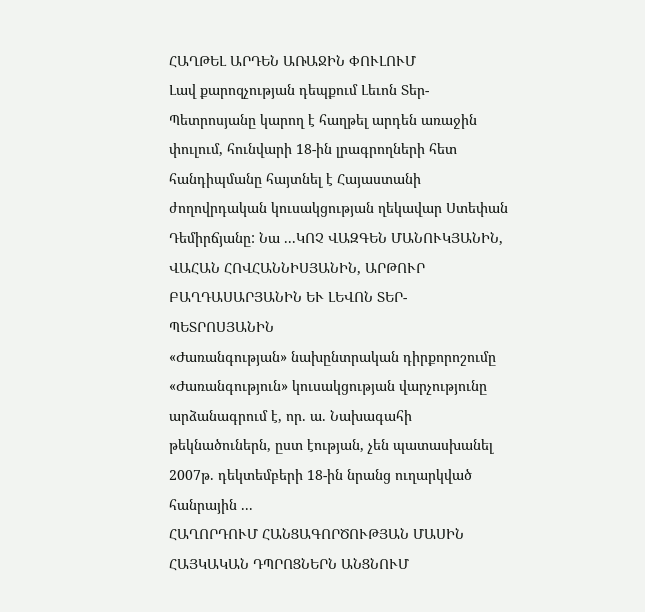ՀԱՂԹԵԼ ԱՐԴԵՆ ԱՌԱՋԻՆ ՓՈՒԼՈՒՄ
Լավ քարոզչության դեպքում Լեւոն Տեր-Պետրոսյանը կարող է հաղթել արդեն առաջին փուլում, հունվարի 18-ին լրագրողների հետ հանդիպմանը հայտնել է Հայաստանի ժողովրդական կուսակցության ղեկավար Ստեփան Դեմիրճյանը: Նա ...ԿՈՉ ՎԱԶԳԵՆ ՄԱՆՈՒԿՅԱՆԻՆ, ՎԱՀԱՆ ՀՈՎՀԱՆՆԻՍՅԱՆԻՆ, ԱՐԹՈՒՐ ԲԱՂԴԱՍԱՐՅԱՆԻՆ ԵՒ ԼԵՎՈՆ ՏԵՐ-ՊԵՏՐՈՍՅԱՆԻՆ
«Ժառանգության» նախընտրական դիրքորոշումը «Ժառանգություն» կուսակցության վարչությունը արձանագրում է, որ. ա. Նախագահի թեկնածուներն, ըստ էության, չեն պատասխանել 2007թ. դեկտեմբերի 18-ին նրանց ուղարկված հանրային ...
ՀԱՂՈՐԴՈՒՄ ՀԱՆՑԱԳՈՐԾՈՒԹՅԱՆ ՄԱՍԻՆ
ՀԱՅԿԱԿԱՆ ԴՊՐՈՑՆԵՐՆ ԱՆՑՆՈՒՄ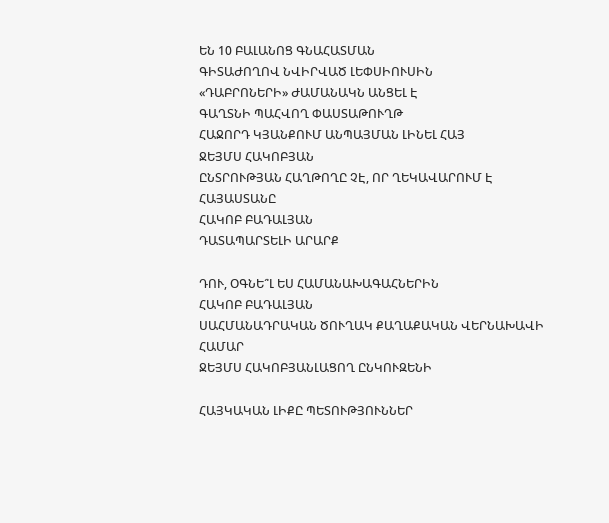ԵՆ 10 ԲԱԼԱՆՈՑ ԳՆԱՀԱՏՄԱՆ
ԳԻՏԱԺՈՂՈՎ ՆՎԻՐՎԱԾ ԼԵՓՍԻՈՒՍԻՆ
«ԴԱԲՐՈՆԵՐԻ» ԺԱՄԱՆԱԿՆ ԱՆՑԵԼ Է
ԳԱՂՏՆԻ ՊԱՀՎՈՂ ՓԱՍՏԱԹՈՒՂԹ
ՀԱՋՈՐԴ ԿՅԱՆՔՈՒՄ ԱՆՊԱՅՄԱՆ ԼԻՆԵԼ ՀԱՅ
ՋԵՅՄՍ ՀԱԿՈԲՅԱՆ
ԸՆՏՐՈՒԹՅԱՆ ՀԱՂԹՈՂԸ ՉԷ, ՈՐ ՂԵԿԱՎԱՐՈՒՄ Է ՀԱՅԱՍՏԱՆԸ
ՀԱԿՈԲ ԲԱԴԱԼՅԱՆ
ԴԱՏԱՊԱՐՏԵԼԻ ԱՐԱՐՔ

ԴՈՒ, ՕԳՆԵ՞Լ ԵՍ ՀԱՄԱՆԱԽԱԳԱՀՆԵՐԻՆ
ՀԱԿՈԲ ԲԱԴԱԼՅԱՆ
ՍԱՀՄԱՆԱԴՐԱԿԱՆ ԾՈՒՂԱԿ ՔԱՂԱՔԱԿԱՆ ՎԵՐՆԱԽԱՎԻ ՀԱՄԱՐ
ՋԵՅՄՍ ՀԱԿՈԲՅԱՆԼԱՑՈՂ ԸՆԿՈՒԶԵՆԻ

ՀԱՅԿԱԿԱՆ ԼԻՔԸ ՊԵՏՈՒԹՅՈՒՆՆԵՐ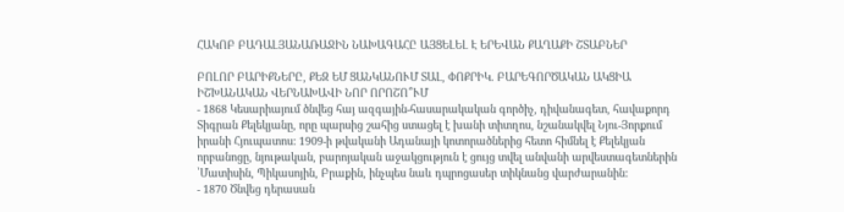ՀԱԿՈԲ ԲԱԴԱԼՅԱՆԱՌԱՋԻՆ ՆԱԽԱԳԱՀԸ ԱՅՑԵԼԵԼ Է ԵՐԵՎԱՆ ՔԱՂԱՔԻ ՇՏԱԲՆԵՐ

ԲՈԼՈՐ ԲԱՐԻՔՆԵՐԸ, ՔԵԶ ԵՄ ՑԱՆԿԱՆՈՒՄ ՏԱԼ, ՓՈՔՐԻԿ. ԲԱՐԵԳՈՐԾԱԿԱՆ ԱԿՑԻԱ
ԻՇԽԱՆԱԿԱՆ ՎԵՐՆԱԽԱՎԻ ՆՈՐ ՈՐՈՇՈ՞ՒՄ
- 1868 Կեսարիայում ծնվեց հայ ազգային-հասարակական գործիչ, դիվանագետ, հավաքորդ Տիգրան Քելեկյանը, որը պարսից շահից ստացել է խանի տիտղոս, նշանակվել Նյու-Յորքում իրանի Հյուպատոս: 1909-ի թվականի Ադանայի կոտորածներից հետո հիմնել է Քելեկյան որբանոցը, նյութական, բարոյական աջակցություն է ցույց տվել անվանի արվեստագետներին ՝Մատիսին, Պիկասոյին, Բրաքին, ինչպես նաև դպրոցասեր տիկնանց վարժարանին:
- 1870 Ծնվեց դերասան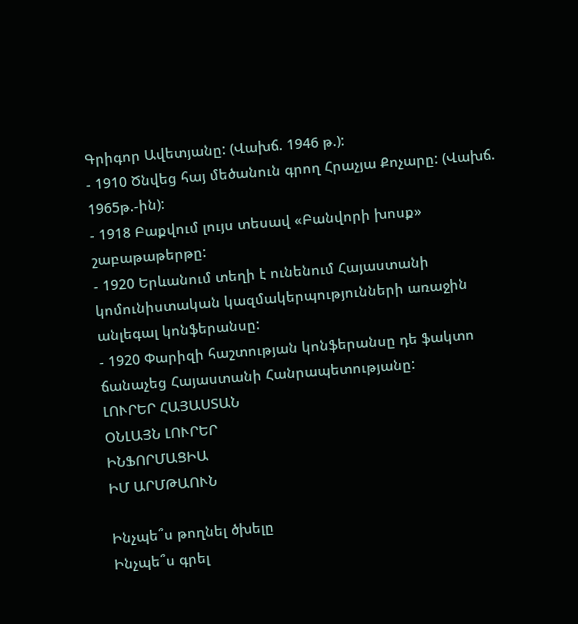Գրիգոր Ավետյանը: (Վախճ. 1946 թ.):
- 1910 Ծնվեց հայ մեծանուն գրող Հրաչյա Քոչարը: (Վախճ. 1965թ.-ին):
- 1918 Բաքվում լույս տեսավ «Բանվորի խոսք» շաբաթաթերթը:
- 1920 Երևանում տեղի է ունենում Հայաստանի կոմունիստական կազմակերպությունների առաջին անլեգալ կոնֆերանսը:
- 1920 Փարիզի հաշտության կոնֆերանսը դե ֆակտո ճանաչեց Հայաստանի Հանրապետությանը:
ԼՈՒՐԵՐ ՀԱՅԱՍՏԱՆ
ՕՆԼԱՅՆ ԼՈՒՐԵՐ
ԻՆՖՈՐՄԱՑԻԱ
ԻՄ ԱՐՄԹԱՈՒՆ

Ինչպե՞ս թողնել ծխելը
Ինչպե՞ս գրել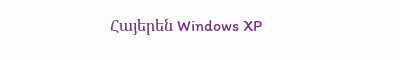Հայերեն Windows XP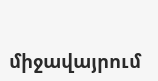միջավայրում